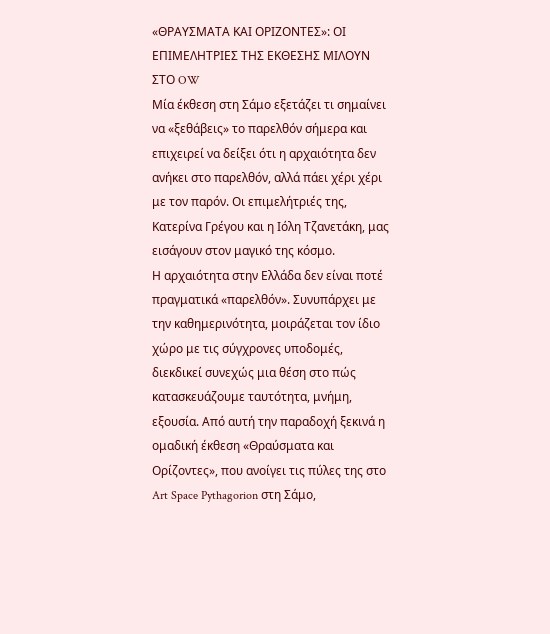«ΘΡΑΥΣΜΑΤΑ ΚΑΙ ΟΡΙΖΟΝΤΕΣ»: ΟΙ ΕΠΙΜΕΛΗΤΡΙΕΣ ΤΗΣ ΕΚΘΕΣΗΣ ΜΙΛΟΥΝ ΣΤΟ OW
Μία έκθεση στη Σάμο εξετάζει τι σημαίνει να «ξεθάβεις» το παρελθόν σήμερα και επιχειρεί να δείξει ότι η αρχαιότητα δεν ανήκει στο παρελθόν, αλλά πάει χέρι χέρι με τον παρόν. Οι επιμελήτριές της, Κατερίνα Γρέγου και η Ιόλη Τζανετάκη, μας εισάγουν στον μαγικό της κόσμο.
Η αρχαιότητα στην Ελλάδα δεν είναι ποτέ πραγματικά «παρελθόν». Συνυπάρχει με την καθημερινότητα, μοιράζεται τον ίδιο χώρο με τις σύγχρονες υποδομές, διεκδικεί συνεχώς μια θέση στο πώς κατασκευάζουμε ταυτότητα, μνήμη, εξουσία. Από αυτή την παραδοχή ξεκινά η ομαδική έκθεση «Θραύσματα και Ορίζοντες», που ανοίγει τις πύλες της στο Art Space Pythagorion στη Σάμο,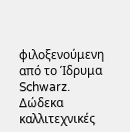φιλοξενούμενη από το Ίδρυμα Schwarz.
Δώδεκα καλλιτεχνικές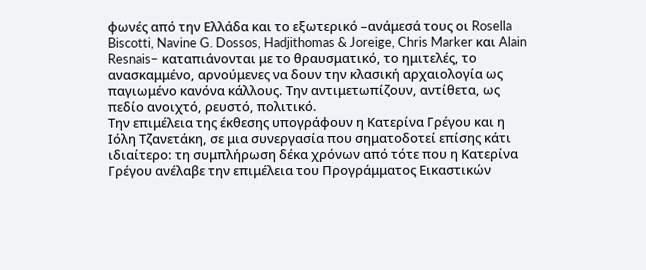φωνές από την Ελλάδα και το εξωτερικό –ανάμεσά τους οι Rosella Biscotti, Navine G. Dossos, Hadjithomas & Joreige, Chris Marker και Alain Resnais– καταπιάνονται με το θραυσματικό, το ημιτελές, το ανασκαμμένο, αρνούμενες να δουν την κλασική αρχαιολογία ως παγιωμένο κανόνα κάλλους. Την αντιμετωπίζουν, αντίθετα, ως πεδίο ανοιχτό, ρευστό, πολιτικό.
Την επιμέλεια της έκθεσης υπογράφουν η Κατερίνα Γρέγου και η Ιόλη Τζανετάκη, σε μια συνεργασία που σηματοδοτεί επίσης κάτι ιδιαίτερο: τη συμπλήρωση δέκα χρόνων από τότε που η Κατερίνα Γρέγου ανέλαβε την επιμέλεια του Προγράμματος Εικαστικών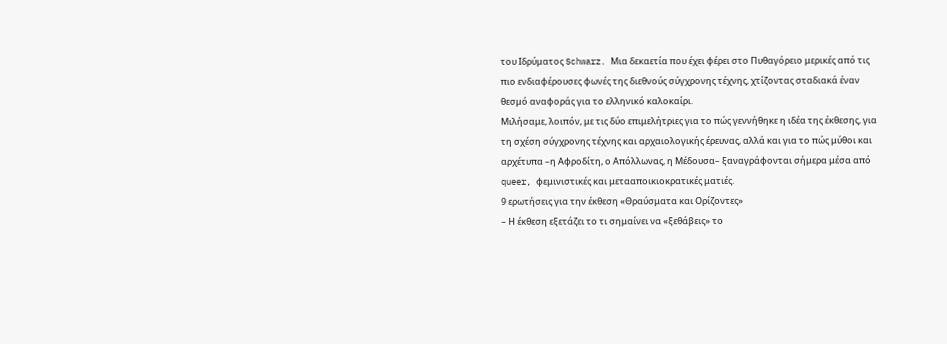του Ιδρύματος Schwarz. Μια δεκαετία που έχει φέρει στο Πυθαγόρειο μερικές από τις πιο ενδιαφέρουσες φωνές της διεθνούς σύγχρονης τέχνης, χτίζοντας σταδιακά έναν θεσμό αναφοράς για το ελληνικό καλοκαίρι.
Μιλήσαμε, λοιπόν, με τις δύο επιμελήτριες για το πώς γεννήθηκε η ιδέα της έκθεσης, για τη σχέση σύγχρονης τέχνης και αρχαιολογικής έρευνας, αλλά και για το πώς μύθοι και αρχέτυπα –η Αφροδίτη, ο Απόλλωνας, η Μέδουσα– ξαναγράφονται σήμερα μέσα από queer, φεμινιστικές και μετααποικιοκρατικές ματιές.
9 ερωτήσεις για την έκθεση «Θραύσματα και Ορίζοντες»
– Η έκθεση εξετάζει το τι σημαίνει να «ξεθάβεις» το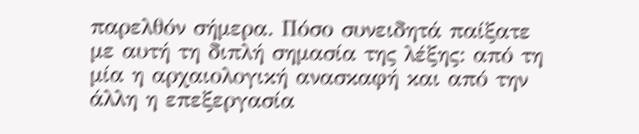παρελθόν σήμερα. Πόσο συνειδητά παίξατε με αυτή τη διπλή σημασία της λέξης: από τη μία η αρχαιολογική ανασκαφή και από την άλλη η επεξεργασία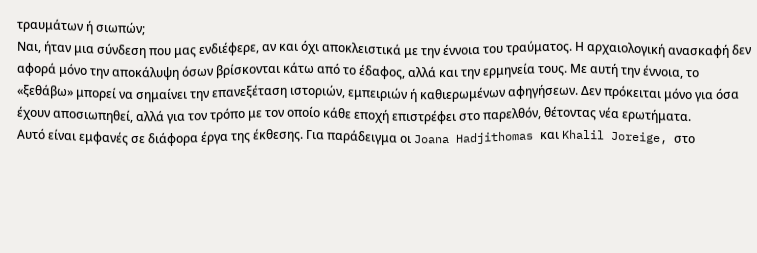τραυμάτων ή σιωπών;
Ναι, ήταν μια σύνδεση που μας ενδιέφερε, αν και όχι αποκλειστικά με την έννοια του τραύματος. Η αρχαιολογική ανασκαφή δεν αφορά μόνο την αποκάλυψη όσων βρίσκονται κάτω από το έδαφος, αλλά και την ερμηνεία τους. Με αυτή την έννοια, το «ξεθάβω» μπορεί να σημαίνει την επανεξέταση ιστοριών, εμπειριών ή καθιερωμένων αφηγήσεων. Δεν πρόκειται μόνο για όσα έχουν αποσιωπηθεί, αλλά για τον τρόπο με τον οποίο κάθε εποχή επιστρέφει στο παρελθόν, θέτοντας νέα ερωτήματα.
Αυτό είναι εμφανές σε διάφορα έργα της έκθεσης. Για παράδειγμα οι Joana Hadjithomas και Khalil Joreige, στο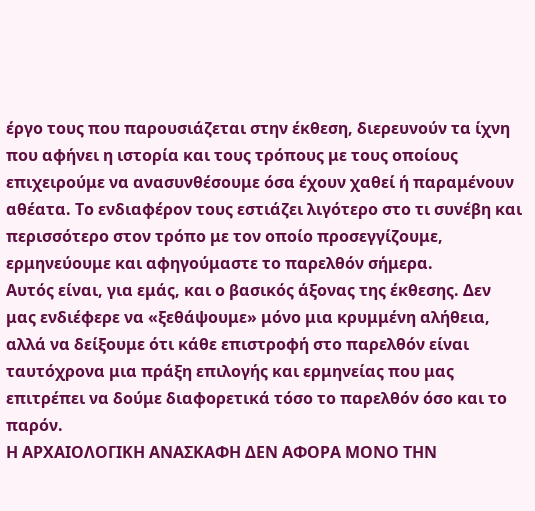έργο τους που παρουσιάζεται στην έκθεση, διερευνούν τα ίχνη που αφήνει η ιστορία και τους τρόπους με τους οποίους επιχειρούμε να ανασυνθέσουμε όσα έχουν χαθεί ή παραμένουν αθέατα. Το ενδιαφέρον τους εστιάζει λιγότερο στο τι συνέβη και περισσότερο στον τρόπο με τον οποίο προσεγγίζουμε, ερμηνεύουμε και αφηγούμαστε το παρελθόν σήμερα.
Αυτός είναι, για εμάς, και ο βασικός άξονας της έκθεσης. Δεν μας ενδιέφερε να «ξεθάψουμε» μόνο μια κρυμμένη αλήθεια, αλλά να δείξουμε ότι κάθε επιστροφή στο παρελθόν είναι ταυτόχρονα μια πράξη επιλογής και ερμηνείας που μας επιτρέπει να δούμε διαφορετικά τόσο το παρελθόν όσο και το παρόν.
Η ΑΡΧΑΙΟΛΟΓΙΚΗ ΑΝΑΣΚΑΦΗ ΔΕΝ ΑΦΟΡΑ ΜΟΝΟ ΤΗΝ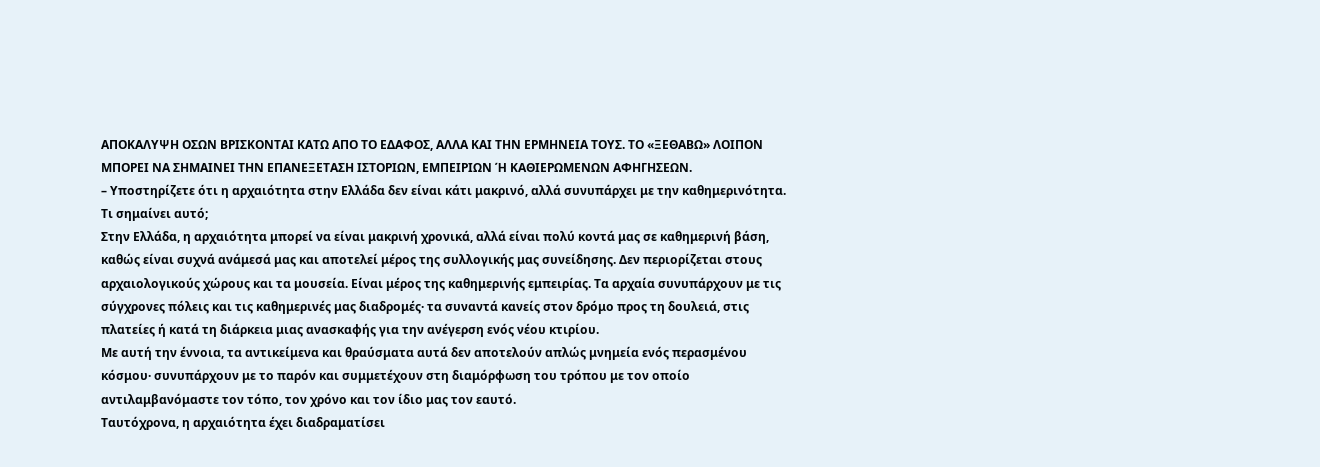ΑΠΟΚΑΛΥΨΗ ΟΣΩΝ ΒΡΙΣΚΟΝΤΑΙ ΚΑΤΩ ΑΠΟ ΤΟ ΕΔΑΦΟΣ, ΑΛΛΑ ΚΑΙ ΤΗΝ ΕΡΜΗΝΕΙΑ ΤΟΥΣ. ΤΟ «ΞΕΘΑΒΩ» ΛΟΙΠΟΝ ΜΠΟΡΕΙ ΝΑ ΣΗΜΑΙΝΕΙ ΤΗΝ ΕΠΑΝΕΞΕΤΑΣΗ ΙΣΤΟΡΙΩΝ, ΕΜΠΕΙΡΙΩΝ Ή ΚΑΘΙΕΡΩΜΕΝΩΝ ΑΦΗΓΗΣΕΩΝ.
– Υποστηρίζετε ότι η αρχαιότητα στην Ελλάδα δεν είναι κάτι μακρινό, αλλά συνυπάρχει με την καθημερινότητα. Τι σημαίνει αυτό;
Στην Ελλάδα, η αρχαιότητα μπορεί να είναι μακρινή χρονικά, αλλά είναι πολύ κοντά μας σε καθημερινή βάση, καθώς είναι συχνά ανάμεσά μας και αποτελεί μέρος της συλλογικής μας συνείδησης. Δεν περιορίζεται στους αρχαιολογικούς χώρους και τα μουσεία. Είναι μέρος της καθημερινής εμπειρίας. Τα αρχαία συνυπάρχουν με τις σύγχρονες πόλεις και τις καθημερινές μας διαδρομές· τα συναντά κανείς στον δρόμο προς τη δουλειά, στις πλατείες ή κατά τη διάρκεια μιας ανασκαφής για την ανέγερση ενός νέου κτιρίου.
Με αυτή την έννοια, τα αντικείμενα και θραύσματα αυτά δεν αποτελούν απλώς μνημεία ενός περασμένου κόσμου· συνυπάρχουν με το παρόν και συμμετέχουν στη διαμόρφωση του τρόπου με τον οποίο αντιλαμβανόμαστε τον τόπο, τον χρόνο και τον ίδιο μας τον εαυτό.
Ταυτόχρονα, η αρχαιότητα έχει διαδραματίσει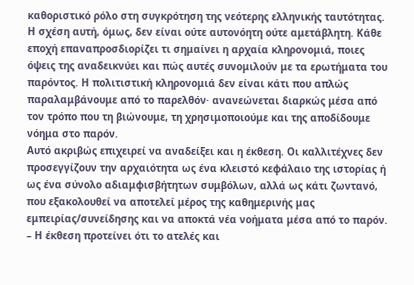καθοριστικό ρόλο στη συγκρότηση της νεότερης ελληνικής ταυτότητας. Η σχέση αυτή, όμως, δεν είναι ούτε αυτονόητη ούτε αμετάβλητη. Κάθε εποχή επαναπροσδιορίζει τι σημαίνει η αρχαία κληρονομιά, ποιες όψεις της αναδεικνύει και πώς αυτές συνομιλούν με τα ερωτήματα του παρόντος. Η πολιτιστική κληρονομιά δεν είναι κάτι που απλώς παραλαμβάνουμε από το παρελθόν· ανανεώνεται διαρκώς μέσα από τον τρόπο που τη βιώνουμε, τη χρησιμοποιούμε και της αποδίδουμε νόημα στο παρόν.
Αυτό ακριβώς επιχειρεί να αναδείξει και η έκθεση. Οι καλλιτέχνες δεν προσεγγίζουν την αρχαιότητα ως ένα κλειστό κεφάλαιο της ιστορίας ή ως ένα σύνολο αδιαμφισβήτητων συμβόλων, αλλά ως κάτι ζωντανό, που εξακολουθεί να αποτελεί μέρος της καθημερινής μας εμπειρίας/συνείδησης και να αποκτά νέα νοήματα μέσα από το παρόν.
– Η έκθεση προτείνει ότι το ατελές και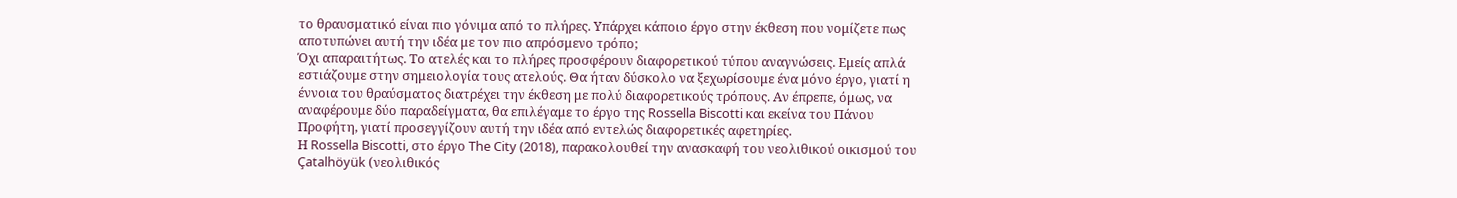το θραυσματικό είναι πιο γόνιμα από το πλήρες. Υπάρχει κάποιο έργο στην έκθεση που νομίζετε πως αποτυπώνει αυτή την ιδέα με τον πιο απρόσμενο τρόπο;
Όχι απαραιτήτως. Το ατελές και το πλήρες προσφέρουν διαφορετικού τύπου αναγνώσεις. Εμείς απλά εστιάζουμε στην σημειολογία τους ατελούς. Θα ήταν δύσκολο να ξεχωρίσουμε ένα μόνο έργο, γιατί η έννοια του θραύσματος διατρέχει την έκθεση με πολύ διαφορετικούς τρόπους. Αν έπρεπε, όμως, να αναφέρουμε δύο παραδείγματα, θα επιλέγαμε το έργο της Rossella Biscotti και εκείνα του Πάνου Προφήτη, γιατί προσεγγίζουν αυτή την ιδέα από εντελώς διαφορετικές αφετηρίες.
Η Rossella Biscotti, στο έργο The City (2018), παρακολουθεί την ανασκαφή του νεολιθικού οικισμού του Çatalhöyük (νεολιθικός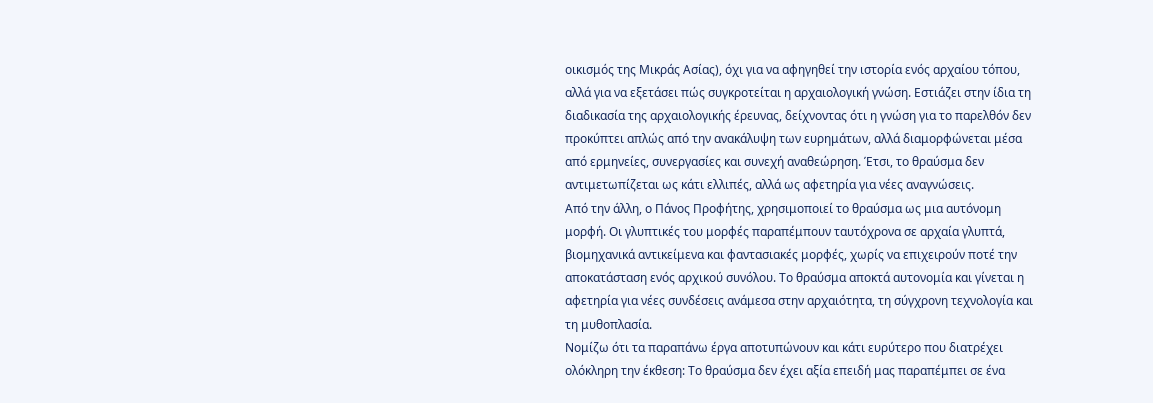οικισμός της Μικράς Ασίας), όχι για να αφηγηθεί την ιστορία ενός αρχαίου τόπου, αλλά για να εξετάσει πώς συγκροτείται η αρχαιολογική γνώση. Εστιάζει στην ίδια τη διαδικασία της αρχαιολογικής έρευνας, δείχνοντας ότι η γνώση για το παρελθόν δεν προκύπτει απλώς από την ανακάλυψη των ευρημάτων, αλλά διαμορφώνεται μέσα από ερμηνείες, συνεργασίες και συνεχή αναθεώρηση. Έτσι, το θραύσμα δεν αντιμετωπίζεται ως κάτι ελλιπές, αλλά ως αφετηρία για νέες αναγνώσεις.
Από την άλλη, ο Πάνος Προφήτης, χρησιμοποιεί το θραύσμα ως μια αυτόνομη μορφή. Οι γλυπτικές του μορφές παραπέμπουν ταυτόχρονα σε αρχαία γλυπτά, βιομηχανικά αντικείμενα και φαντασιακές μορφές, χωρίς να επιχειρούν ποτέ την αποκατάσταση ενός αρχικού συνόλου. Το θραύσμα αποκτά αυτονομία και γίνεται η αφετηρία για νέες συνδέσεις ανάμεσα στην αρχαιότητα, τη σύγχρονη τεχνολογία και τη μυθοπλασία.
Νομίζω ότι τα παραπάνω έργα αποτυπώνουν και κάτι ευρύτερο που διατρέχει ολόκληρη την έκθεση: Το θραύσμα δεν έχει αξία επειδή μας παραπέμπει σε ένα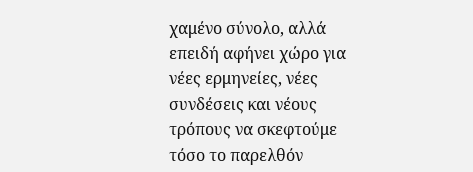χαμένο σύνολο, αλλά επειδή αφήνει χώρο για νέες ερμηνείες, νέες συνδέσεις και νέους τρόπους να σκεφτούμε τόσο το παρελθόν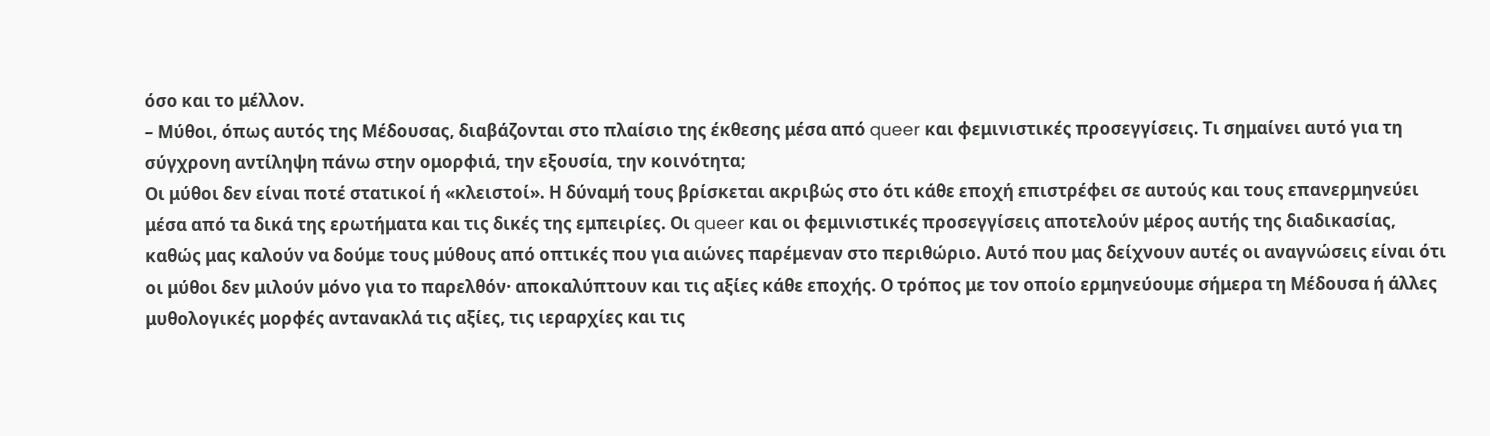όσο και το μέλλον.
– Μύθοι, όπως αυτός της Μέδουσας, διαβάζονται στο πλαίσιο της έκθεσης μέσα από queer και φεμινιστικές προσεγγίσεις. Τι σημαίνει αυτό για τη σύγχρονη αντίληψη πάνω στην ομορφιά, την εξουσία, την κοινότητα;
Οι μύθοι δεν είναι ποτέ στατικοί ή «κλειστοί». Η δύναμή τους βρίσκεται ακριβώς στο ότι κάθε εποχή επιστρέφει σε αυτούς και τους επανερμηνεύει μέσα από τα δικά της ερωτήματα και τις δικές της εμπειρίες. Οι queer και οι φεμινιστικές προσεγγίσεις αποτελούν μέρος αυτής της διαδικασίας, καθώς μας καλούν να δούμε τους μύθους από οπτικές που για αιώνες παρέμεναν στο περιθώριο. Αυτό που μας δείχνουν αυτές οι αναγνώσεις είναι ότι οι μύθοι δεν μιλούν μόνο για το παρελθόν· αποκαλύπτουν και τις αξίες κάθε εποχής. Ο τρόπος με τον οποίο ερμηνεύουμε σήμερα τη Μέδουσα ή άλλες μυθολογικές μορφές αντανακλά τις αξίες, τις ιεραρχίες και τις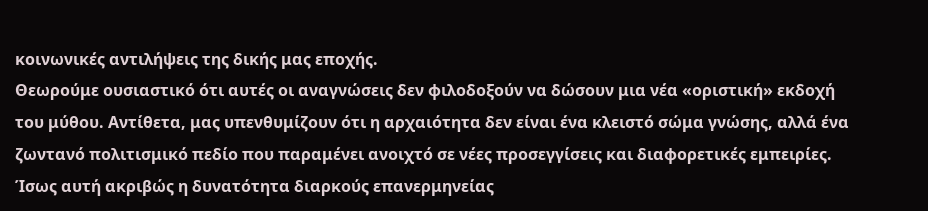κοινωνικές αντιλήψεις της δικής μας εποχής.
Θεωρούμε ουσιαστικό ότι αυτές οι αναγνώσεις δεν φιλοδοξούν να δώσουν μια νέα «οριστική» εκδοχή του μύθου. Αντίθετα, μας υπενθυμίζουν ότι η αρχαιότητα δεν είναι ένα κλειστό σώμα γνώσης, αλλά ένα ζωντανό πολιτισμικό πεδίο που παραμένει ανοιχτό σε νέες προσεγγίσεις και διαφορετικές εμπειρίες. Ίσως αυτή ακριβώς η δυνατότητα διαρκούς επανερμηνείας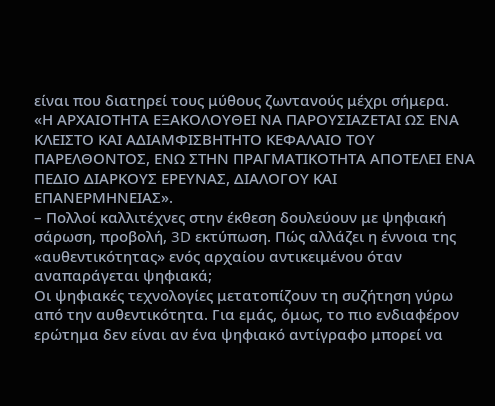είναι που διατηρεί τους μύθους ζωντανούς μέχρι σήμερα.
«Η ΑΡΧΑΙΟΤΗΤΑ ΕΞΑΚΟΛΟΥΘΕΙ ΝΑ ΠΑΡΟΥΣΙΑΖΕΤΑΙ ΩΣ ΕΝΑ ΚΛΕΙΣΤΟ ΚΑΙ ΑΔΙΑΜΦΙΣΒΗΤΗΤΟ ΚΕΦΑΛΑΙΟ ΤΟΥ ΠΑΡΕΛΘΟΝΤΟΣ, ΕΝΩ ΣΤΗΝ ΠΡΑΓΜΑΤΙΚΟΤΗΤΑ ΑΠΟΤΕΛΕΙ ΕΝΑ ΠΕΔΙΟ ΔΙΑΡΚΟΥΣ ΕΡΕΥΝΑΣ, ΔΙΑΛΟΓΟΥ ΚΑΙ ΕΠΑΝΕΡΜΗΝΕΙΑΣ».
– Πολλοί καλλιτέχνες στην έκθεση δουλεύουν με ψηφιακή σάρωση, προβολή, 3D εκτύπωση. Πώς αλλάζει η έννοια της «αυθεντικότητας» ενός αρχαίου αντικειμένου όταν αναπαράγεται ψηφιακά;
Οι ψηφιακές τεχνολογίες μετατοπίζουν τη συζήτηση γύρω από την αυθεντικότητα. Για εμάς, όμως, το πιο ενδιαφέρον ερώτημα δεν είναι αν ένα ψηφιακό αντίγραφο μπορεί να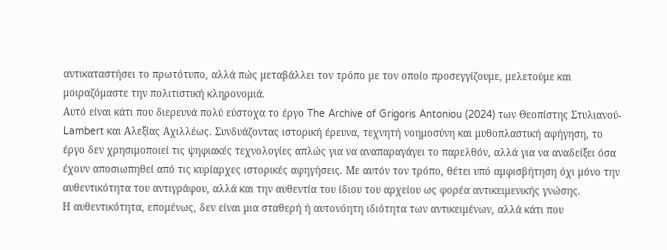αντικαταστήσει το πρωτότυπο, αλλά πώς μεταβάλλει τον τρόπο με τον οποίο προσεγγίζουμε, μελετούμε και μοιραζόμαστε την πολιτιστική κληρονομιά.
Αυτό είναι κάτι που διερευνά πολύ εύστοχα το έργο The Archive of Grigoris Antoniou (2024) των Θεοπίστης Στυλιανού-Lambert και Αλεξίας Αχιλλέως. Συνδυάζοντας ιστορική έρευνα, τεχνητή νοημοσύνη και μυθοπλαστική αφήγηση, το έργο δεν χρησιμοποιεί τις ψηφιακές τεχνολογίες απλώς για να αναπαραγάγει το παρελθόν, αλλά για να αναδείξει όσα έχουν αποσιωπηθεί από τις κυρίαρχες ιστορικές αφηγήσεις. Με αυτόν τον τρόπο, θέτει υπό αμφισβήτηση όχι μόνο την αυθεντικότητα του αντιγράφου, αλλά και την αυθεντία του ίδιου του αρχείου ως φορέα αντικειμενικής γνώσης.
Η αυθεντικότητα, επομένως, δεν είναι μια σταθερή ή αυτονόητη ιδιότητα των αντικειμένων, αλλά κάτι που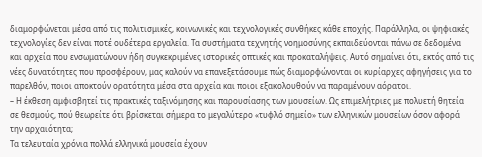διαμορφώνεται μέσα από τις πολιτισμικές, κοινωνικές και τεχνολογικές συνθήκες κάθε εποχής. Παράλληλα, οι ψηφιακές τεχνολογίες δεν είναι ποτέ ουδέτερα εργαλεία. Τα συστήματα τεχνητής νοημοσύνης εκπαιδεύονται πάνω σε δεδομένα και αρχεία που ενσωματώνουν ήδη συγκεκριμένες ιστορικές οπτικές και προκαταλήψεις. Αυτό σημαίνει ότι, εκτός από τις νέες δυνατότητες που προσφέρουν, μας καλούν να επανεξετάσουμε πώς διαμορφώνονται οι κυρίαρχες αφηγήσεις για το παρελθόν, ποιοι αποκτούν ορατότητα μέσα στα αρχεία και ποιοι εξακολουθούν να παραμένουν αόρατοι.
– Η έκθεση αμφισβητεί τις πρακτικές ταξινόμησης και παρουσίασης των μουσείων. Ως επιμελήτριες με πολυετή θητεία σε θεσμούς, πού θεωρείτε ότι βρίσκεται σήμερα το μεγαλύτερο «τυφλό σημείο» των ελληνικών μουσείων όσον αφορά την αρχαιότητα;
Τα τελευταία χρόνια πολλά ελληνικά μουσεία έχουν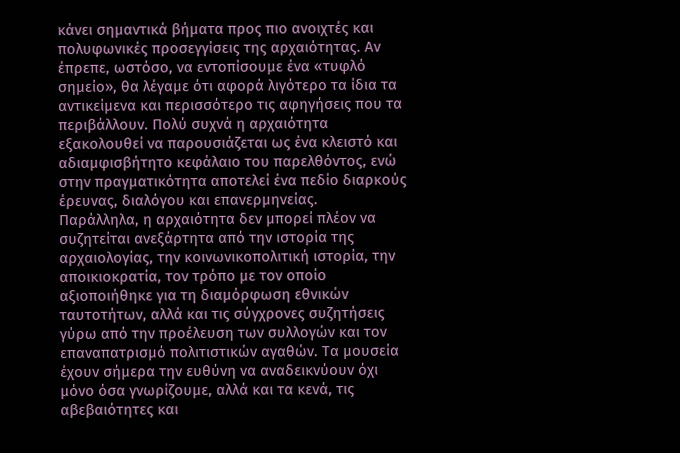κάνει σημαντικά βήματα προς πιο ανοιχτές και πολυφωνικές προσεγγίσεις της αρχαιότητας. Αν έπρεπε, ωστόσο, να εντοπίσουμε ένα «τυφλό σημείο», θα λέγαμε ότι αφορά λιγότερο τα ίδια τα αντικείμενα και περισσότερο τις αφηγήσεις που τα περιβάλλουν. Πολύ συχνά η αρχαιότητα εξακολουθεί να παρουσιάζεται ως ένα κλειστό και αδιαμφισβήτητο κεφάλαιο του παρελθόντος, ενώ στην πραγματικότητα αποτελεί ένα πεδίο διαρκούς έρευνας, διαλόγου και επανερμηνείας.
Παράλληλα, η αρχαιότητα δεν μπορεί πλέον να συζητείται ανεξάρτητα από την ιστορία της αρχαιολογίας, την κοινωνικοπολιτική ιστορία, την αποικιοκρατία, τον τρόπο με τον οποίο αξιοποιήθηκε για τη διαμόρφωση εθνικών ταυτοτήτων, αλλά και τις σύγχρονες συζητήσεις γύρω από την προέλευση των συλλογών και τον επαναπατρισμό πολιτιστικών αγαθών. Τα μουσεία έχουν σήμερα την ευθύνη να αναδεικνύουν όχι μόνο όσα γνωρίζουμε, αλλά και τα κενά, τις αβεβαιότητες και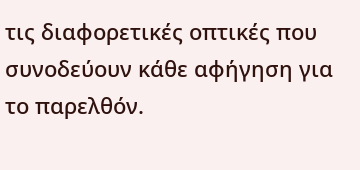τις διαφορετικές οπτικές που συνοδεύουν κάθε αφήγηση για το παρελθόν.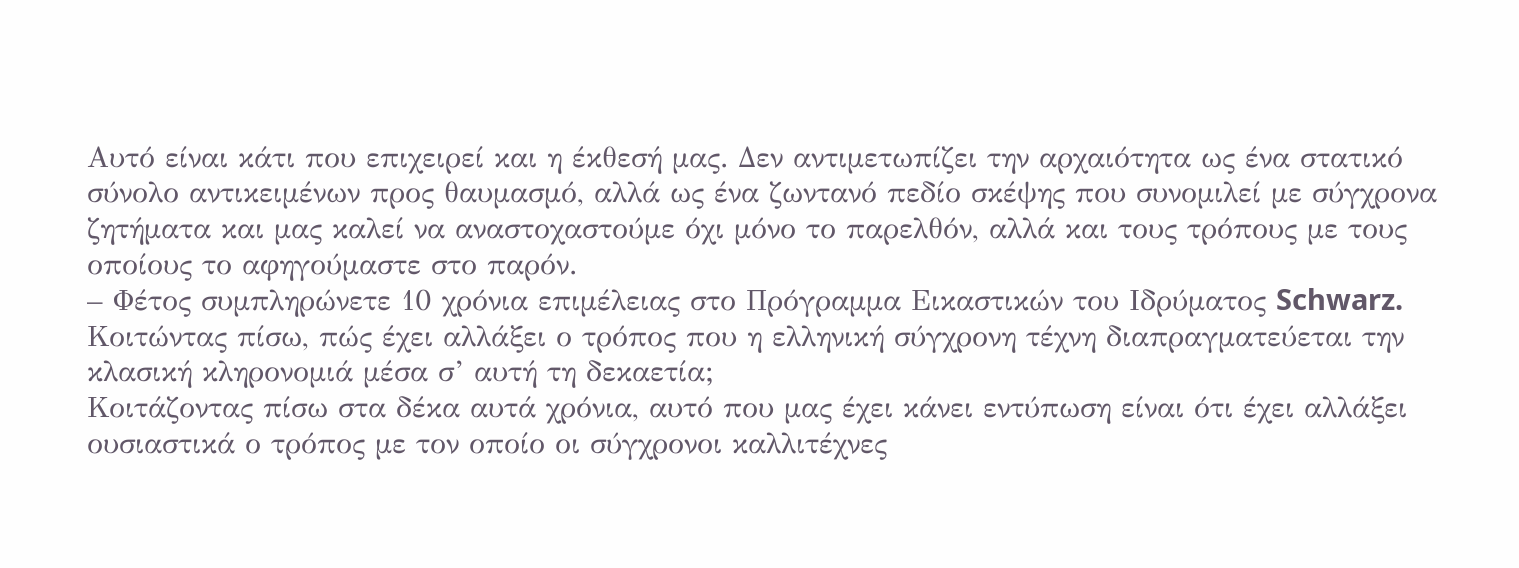Αυτό είναι κάτι που επιχειρεί και η έκθεσή μας. Δεν αντιμετωπίζει την αρχαιότητα ως ένα στατικό σύνολο αντικειμένων προς θαυμασμό, αλλά ως ένα ζωντανό πεδίο σκέψης που συνομιλεί με σύγχρονα ζητήματα και μας καλεί να αναστοχαστούμε όχι μόνο το παρελθόν, αλλά και τους τρόπους με τους οποίους το αφηγούμαστε στο παρόν.
– Φέτος συμπληρώνετε 10 χρόνια επιμέλειας στο Πρόγραμμα Εικαστικών του Ιδρύματος Schwarz. Κοιτώντας πίσω, πώς έχει αλλάξει ο τρόπος που η ελληνική σύγχρονη τέχνη διαπραγματεύεται την κλασική κληρονομιά μέσα σ’ αυτή τη δεκαετία;
Κοιτάζοντας πίσω στα δέκα αυτά χρόνια, αυτό που μας έχει κάνει εντύπωση είναι ότι έχει αλλάξει ουσιαστικά ο τρόπος με τον οποίο οι σύγχρονοι καλλιτέχνες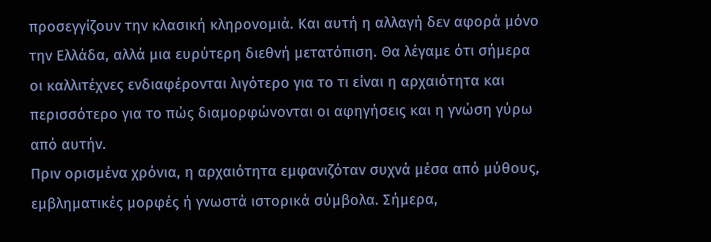προσεγγίζουν την κλασική κληρονομιά. Και αυτή η αλλαγή δεν αφορά μόνο την Ελλάδα, αλλά μια ευρύτερη διεθνή μετατόπιση. Θα λέγαμε ότι σήμερα οι καλλιτέχνες ενδιαφέρονται λιγότερο για το τι είναι η αρχαιότητα και περισσότερο για το πώς διαμορφώνονται οι αφηγήσεις και η γνώση γύρω από αυτήν.
Πριν ορισμένα χρόνια, η αρχαιότητα εμφανιζόταν συχνά μέσα από μύθους, εμβληματικές μορφές ή γνωστά ιστορικά σύμβολα. Σήμερα,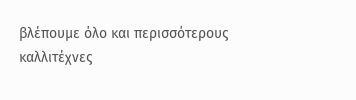βλέπουμε όλο και περισσότερους καλλιτέχνες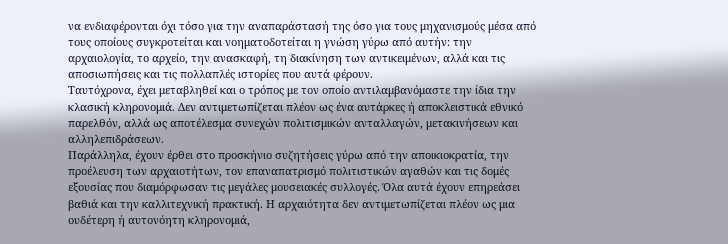να ενδιαφέρονται όχι τόσο για την αναπαράστασή της όσο για τους μηχανισμούς μέσα από τους οποίους συγκροτείται και νοηματοδοτείται η γνώση γύρω από αυτήν: την αρχαιολογία, το αρχείο, την ανασκαφή, τη διακίνηση των αντικειμένων, αλλά και τις αποσιωπήσεις και τις πολλαπλές ιστορίες που αυτά φέρουν.
Ταυτόχρονα, έχει μεταβληθεί και ο τρόπος με τον οποίο αντιλαμβανόμαστε την ίδια την κλασική κληρονομιά. Δεν αντιμετωπίζεται πλέον ως ένα αυτάρκες ή αποκλειστικά εθνικό παρελθόν, αλλά ως αποτέλεσμα συνεχών πολιτισμικών ανταλλαγών, μετακινήσεων και αλληλεπιδράσεων.
Παράλληλα, έχουν έρθει στο προσκήνιο συζητήσεις γύρω από την αποικιοκρατία, την προέλευση των αρχαιοτήτων, τον επαναπατρισμό πολιτιστικών αγαθών και τις δομές εξουσίας που διαμόρφωσαν τις μεγάλες μουσειακές συλλογές. Όλα αυτά έχουν επηρεάσει βαθιά και την καλλιτεχνική πρακτική. Η αρχαιότητα δεν αντιμετωπίζεται πλέον ως μια ουδέτερη ή αυτονόητη κληρονομιά,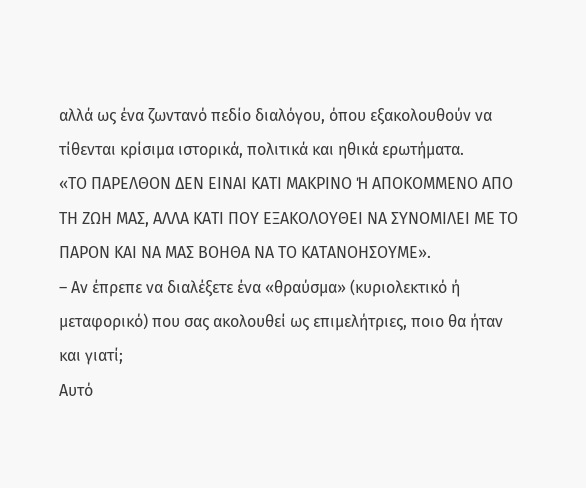αλλά ως ένα ζωντανό πεδίο διαλόγου, όπου εξακολουθούν να τίθενται κρίσιμα ιστορικά, πολιτικά και ηθικά ερωτήματα.
«ΤΟ ΠΑΡΕΛΘΟΝ ΔΕΝ ΕΙΝΑΙ ΚΑΤΙ ΜΑΚΡΙΝΟ Ή ΑΠΟΚΟΜΜΕΝΟ ΑΠΟ ΤΗ ΖΩΗ ΜΑΣ, ΑΛΛΑ ΚΑΤΙ ΠΟΥ ΕΞΑΚΟΛΟΥΘΕΙ ΝΑ ΣΥΝΟΜΙΛΕΙ ΜΕ ΤΟ ΠΑΡΟΝ ΚΑΙ ΝΑ ΜΑΣ ΒΟΗΘΑ ΝΑ ΤΟ ΚΑΤΑΝΟΗΣΟΥΜΕ».
– Αν έπρεπε να διαλέξετε ένα «θραύσμα» (κυριολεκτικό ή μεταφορικό) που σας ακολουθεί ως επιμελήτριες, ποιο θα ήταν και γιατί;
Αυτό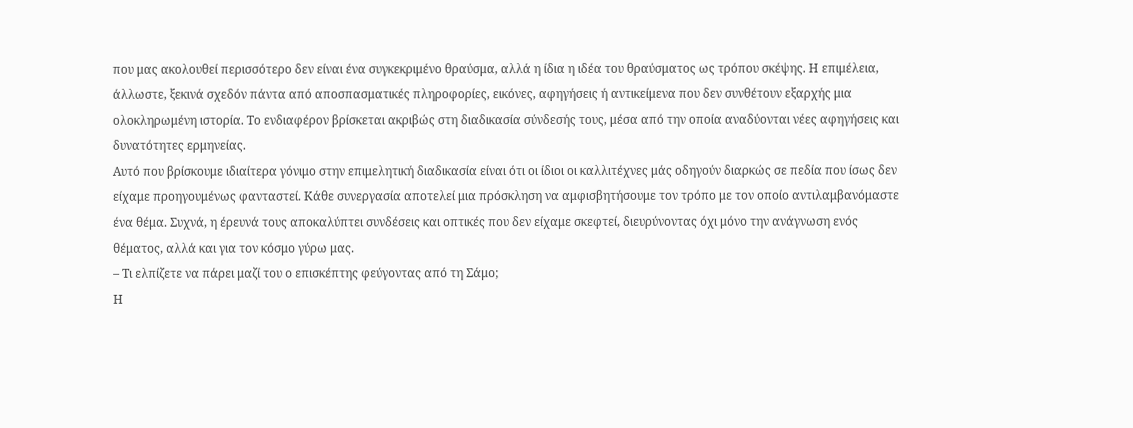που μας ακολουθεί περισσότερο δεν είναι ένα συγκεκριμένο θραύσμα, αλλά η ίδια η ιδέα του θραύσματος ως τρόπου σκέψης. Η επιμέλεια, άλλωστε, ξεκινά σχεδόν πάντα από αποσπασματικές πληροφορίες, εικόνες, αφηγήσεις ή αντικείμενα που δεν συνθέτουν εξαρχής μια ολοκληρωμένη ιστορία. Το ενδιαφέρον βρίσκεται ακριβώς στη διαδικασία σύνδεσής τους, μέσα από την οποία αναδύονται νέες αφηγήσεις και δυνατότητες ερμηνείας.
Αυτό που βρίσκουμε ιδιαίτερα γόνιμο στην επιμελητική διαδικασία είναι ότι οι ίδιοι οι καλλιτέχνες μάς οδηγούν διαρκώς σε πεδία που ίσως δεν είχαμε προηγουμένως φανταστεί. Κάθε συνεργασία αποτελεί μια πρόσκληση να αμφισβητήσουμε τον τρόπο με τον οποίο αντιλαμβανόμαστε ένα θέμα. Συχνά, η έρευνά τους αποκαλύπτει συνδέσεις και οπτικές που δεν είχαμε σκεφτεί, διευρύνοντας όχι μόνο την ανάγνωση ενός θέματος, αλλά και για τον κόσμο γύρω μας.
– Τι ελπίζετε να πάρει μαζί του ο επισκέπτης φεύγοντας από τη Σάμο;
Η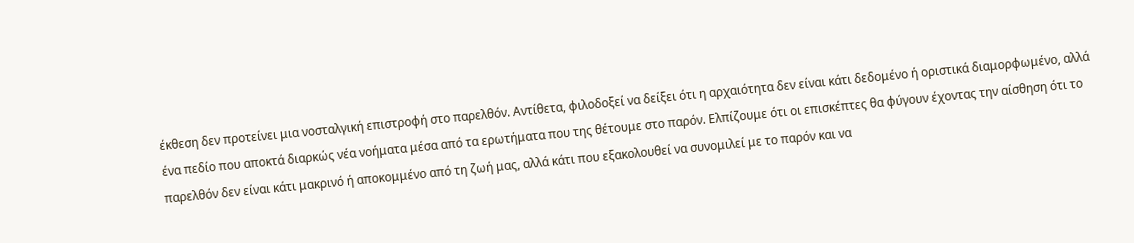έκθεση δεν προτείνει μια νοσταλγική επιστροφή στο παρελθόν. Αντίθετα, φιλοδοξεί να δείξει ότι η αρχαιότητα δεν είναι κάτι δεδομένο ή οριστικά διαμορφωμένο, αλλά ένα πεδίο που αποκτά διαρκώς νέα νοήματα μέσα από τα ερωτήματα που της θέτουμε στο παρόν. Ελπίζουμε ότι οι επισκέπτες θα φύγουν έχοντας την αίσθηση ότι το παρελθόν δεν είναι κάτι μακρινό ή αποκομμένο από τη ζωή μας, αλλά κάτι που εξακολουθεί να συνομιλεί με το παρόν και να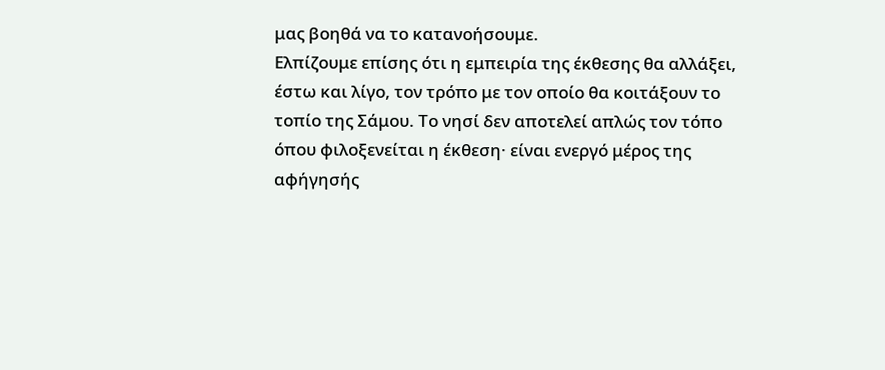μας βοηθά να το κατανοήσουμε.
Ελπίζουμε επίσης ότι η εμπειρία της έκθεσης θα αλλάξει, έστω και λίγο, τον τρόπο με τον οποίο θα κοιτάξουν το τοπίο της Σάμου. Το νησί δεν αποτελεί απλώς τον τόπο όπου φιλοξενείται η έκθεση· είναι ενεργό μέρος της αφήγησής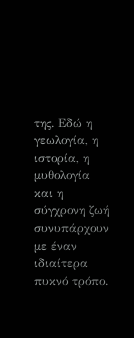της. Εδώ η γεωλογία, η ιστορία, η μυθολογία και η σύγχρονη ζωή συνυπάρχουν με έναν ιδιαίτερα πυκνό τρόπο.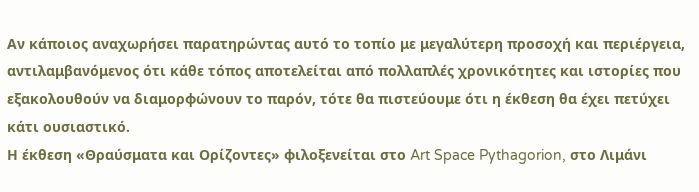Αν κάποιος αναχωρήσει παρατηρώντας αυτό το τοπίο με μεγαλύτερη προσοχή και περιέργεια, αντιλαμβανόμενος ότι κάθε τόπος αποτελείται από πολλαπλές χρονικότητες και ιστορίες που εξακολουθούν να διαμορφώνουν το παρόν, τότε θα πιστεύουμε ότι η έκθεση θα έχει πετύχει κάτι ουσιαστικό.
Η έκθεση «Θραύσματα και Ορίζοντες» φιλοξενείται στο Art Space Pythagorion, στο Λιμάνι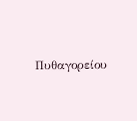Πυθαγορείου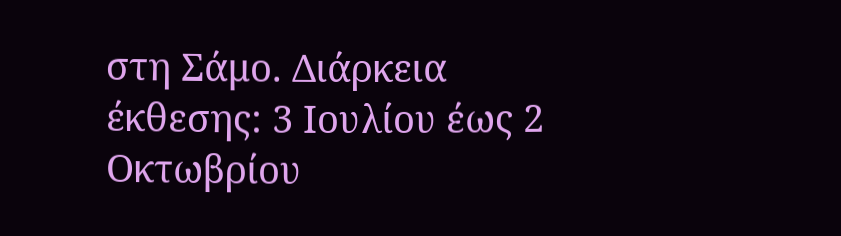στη Σάμο. Διάρκεια έκθεσης: 3 Ιουλίου έως 2 Οκτωβρίου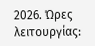2026. Ώρες λειτουργίας: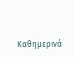Καθημερινά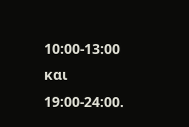10:00-13:00 και 19:00-24:00.